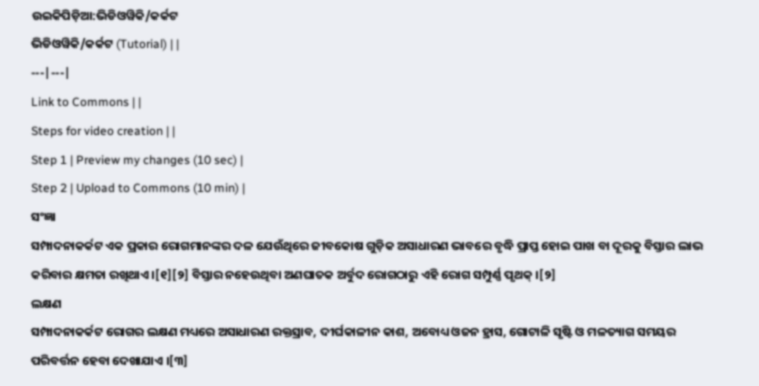ଉଇକିପିଡ଼ିଆ:ଭିଡିଓୱିକି/କର୍କଟ
ଭିଡିଓୱିକି/କର୍କଟ (Tutorial) | |
---|---|
Link to Commons | |
Steps for video creation | |
Step 1 | Preview my changes (10 sec) |
Step 2 | Upload to Commons (10 min) |
ସଂଜ୍ଞା
ସମ୍ପାଦନାକର୍କଟ ଏକ ପ୍ରକାର ରୋଗମାନଙ୍କର ଦଳ ଯେଉଁଥିରେ ଜୀବକୋଷ ଗୁଡ଼ିକ ଅସାଧାରଣ ଭାବରେ ବୃଦ୍ଧି ପ୍ରାପ୍ତ ହୋଇ ପାଖ ବା ଦୂରକୁ ବିସ୍ତାର ଲାଭ କରିବାର କ୍ଷମତା ରଖିଥାଏ ।[୧][୨] ବିସ୍ତାର ନହେଉଥିବା ଅଣଘାତକ ଅର୍ବୁଦ ରୋଗଠାରୁ ଏହି ରୋଗ ସମ୍ପୁର୍ଣ୍ଣ ପୃଥକ୍ ।[୨]
ଲକ୍ଷଣ
ସମ୍ପାଦନାକର୍କଟ ରୋଗର ଲକ୍ଷଣ ମଧ୍ୟରେ ଅସାଧାରଣ ରକ୍ତସ୍ରାବ, ଦୀର୍ଘକାଳୀନ କାଶ, ଅବୋଧ୍ୟ ଓଜନ ହ୍ରାସ, ଗୋଟାଳି ସୃଷ୍ଟି ଓ ମଳତ୍ୟାଗ ସମୟର ପରିବର୍ତ୍ତନ ହେବା ଦେଖାଯାଏ ।[୩]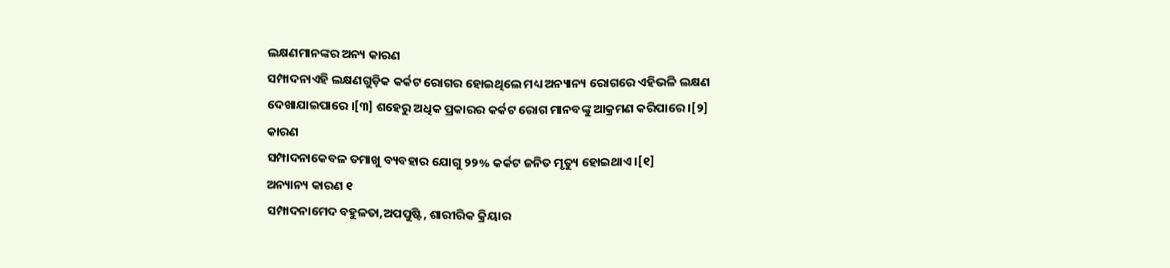ଲକ୍ଷଣମାନଙ୍କର ଅନ୍ୟ କାରଣ
ସମ୍ପାଦନାଏହି ଲକ୍ଷଣଗୁଡ଼ିକ କର୍କଟ ରୋଗର ହୋଇଥିଲେ ମଧ୍ୟ ଅନ୍ୟାନ୍ୟ ରୋଗରେ ଏହିଭଳି ଲକ୍ଷଣ ଦେଖାଯାଇପାରେ ।[୩] ଶହେରୁ ଅଧିକ ପ୍ରକାରର କର୍କଟ ରୋଗ ମାନବଙ୍କୁ ଆକ୍ରମଣ କରିପାରେ ।[୨]
କାରଣ
ସମ୍ପାଦନାକେବଳ ତମାଖୁ ବ୍ୟବହାର ଯୋଗୁ ୨୨% କର୍କଟ ଜନିତ ମୃତ୍ୟୁ ହୋଇଥାଏ ।[୧]
ଅନ୍ୟାନ୍ୟ କାରଣ ୧
ସମ୍ପାଦନାମେଦ ବହୁଳତା,ଅପପୁଷ୍ଟି, ଶାରୀରିକ କ୍ରିୟାର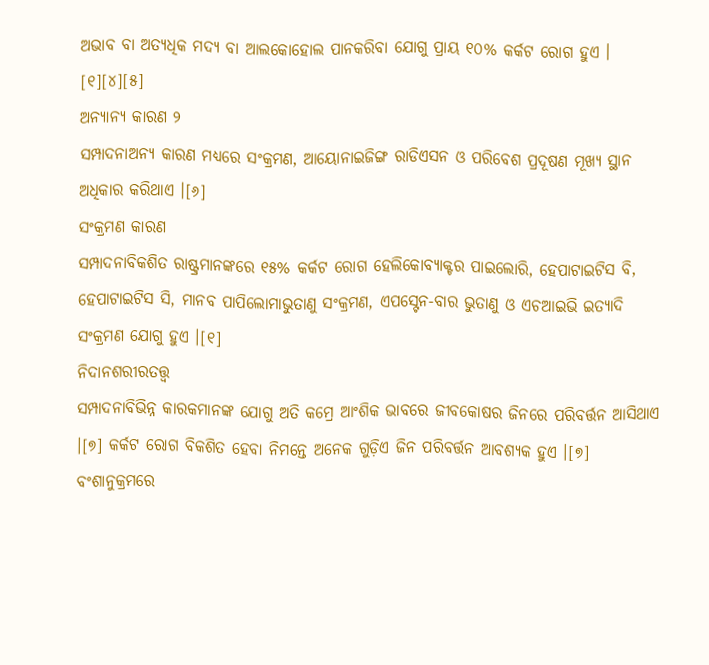ଅଭାବ ବା ଅତ୍ୟଧିକ ମଦ୍ୟ ବା ଆଲକୋହୋଲ ପାନକରିବା ଯୋଗୁ ପ୍ରାୟ ୧୦% କର୍କଟ ରୋଗ ହୁଏ । [୧][୪][୫]
ଅନ୍ୟାନ୍ୟ କାରଣ ୨
ସମ୍ପାଦନାଅନ୍ୟ କାରଣ ମଧ୍ୟରେ ସଂକ୍ରମଣ, ଆୟୋନାଇଜିଙ୍ଗ ରାଡିଏସନ ଓ ପରିବେଶ ପ୍ରଦୂଷଣ ମୂଖ୍ୟ ସ୍ଥାନ ଅଧିକାର କରିଥାଏ ।[୬]
ସଂକ୍ରମଣ କାରଣ
ସମ୍ପାଦନାବିକଶିତ ରାଷ୍ଟ୍ରମାନଙ୍କରେ ୧୫% କର୍କଟ ରୋଗ ହେଲିକୋବ୍ୟାକ୍ଟର ପାଇଲୋରି, ହେପାଟାଇଟିସ ବି, ହେପାଟାଇଟିସ ସି, ମାନବ ପାପିଲୋମାଭୁତାଣୁ ସଂକ୍ରମଣ, ଏପସ୍ଟେନ-ବାର ଭୁତାଣୁ ଓ ଏଚଆଇଭି ଇତ୍ୟାଦି ସଂକ୍ରମଣ ଯୋଗୁ ହୁଏ ।[୧]
ନିଦାନଶରୀରତତ୍ତ୍ୱ
ସମ୍ପାଦନାବିଭିନ୍ନ କାରକମାନଙ୍କ ଯୋଗୁ ଅତି କମ୍ରେ ଆଂଶିକ ଭାବରେ ଜୀବକୋଷର ଜିନରେ ପରିବର୍ତ୍ତନ ଆସିଥାଏ ।[୭] କର୍କଟ ରୋଗ ବିକଶିତ ହେବା ନିମନ୍ତେ ଅନେକ ଗୁଡ଼ିଏ ଜିନ ପରିବର୍ତ୍ତନ ଆବଶ୍ୟକ ହୁଏ ।[୭] ବଂଶାନୁକ୍ରମରେ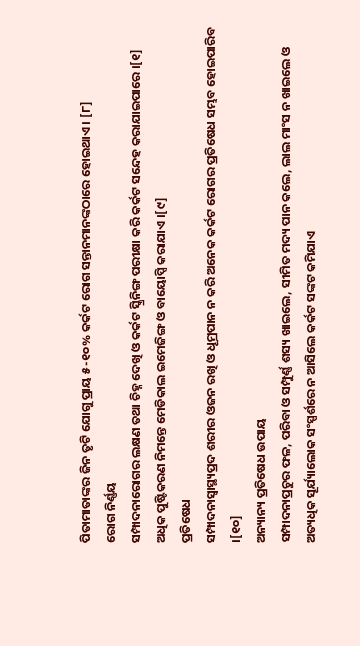ପିତାମାତାଙ୍କର ଜିନ ତୃଟି ଯୋଗୁ ପ୍ରାୟ ୫-୧୦% କର୍କଟ ରୋଗ ସନ୍ତାନମାନଙ୍କଠାରେ ହୋଇଥାଏ । [୮]
ରୋଗ ନିର୍ଣ୍ଣୟ
ସମ୍ପାଦନାରୋଗର ଲକ୍ଷଣ ତଥା ଚିହ୍ନ ଦେଖି ଓ କର୍କଟ ସ୍କ୍ରିନିଙ୍ଗ ପରୀକ୍ଷା କରି କର୍କଟ ସନ୍ଦେହ କରାଯାଇପାରେ ।[୧] ଅଧିକ ପୁଷ୍ଟିକରଣ ନିମନ୍ତେ ମେଡିକାଲ ଇମେଜିଙ୍ଗ ଓ ବାୟୋପ୍ସି କରାଯାଏ ।[୯]
ପ୍ରତିଷେଧ
ସମ୍ପାଦନାସ୍ୱାସ୍ଥ୍ୟପ୍ରଦ ଶରୀର ଓଜନ ରଖି ଓ ଧୂମ୍ରପାନ ନ କରି ଅନେକ କର୍କଟ ରୋଗର ପ୍ରତିଷେଧ ସମ୍ଭବ ହୋଇପାରିବ ।[୧୦]
ଅନ୍ୟାନ୍ୟ ପ୍ରତିଷେଧ ଉପାୟ
ସମ୍ପାଦନାପ୍ରଚୁର ଫଳ, ପରିବା ଓ ସମ୍ପୁର୍ଣ୍ଣ ଶସ୍ୟ ଖାଇଲେ, ସୀମିତ ମଦ୍ୟ ପାନ କଲେ, ଲାଲ ମାଂସ ନ ଖାଇଲେ ଓ ଅତ୍ୟଧିକ ସୂର୍ଯ୍ୟାଲୋକ ସଂସ୍ପର୍ଶରେ ନ ଆସିଲେ କର୍କଟ ସଙ୍କଟ କମିଯାଏ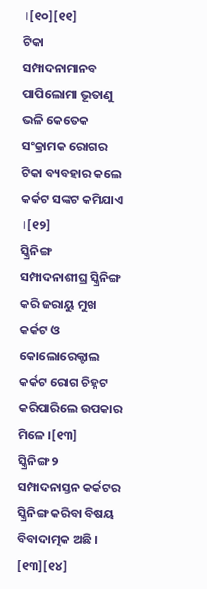।[୧୦][୧୧]
ଟିକା
ସମ୍ପାଦନାମାନବ ପାପିଲୋମା ଭୂତାଣୁ ଭଳି କେତେକ ସଂକ୍ରାମକ ରୋଗର ଟିକା ବ୍ୟବହାର କଲେ କର୍କଟ ସଙ୍କଟ କମିଯାଏ ।[୧୨]
ସ୍କ୍ରିନିଙ୍ଗ
ସମ୍ପାଦନାଶୀଘ୍ର ସ୍କ୍ରିନିଙ୍ଗ କରି ଜରାୟୁ ମୁଖ କର୍କଟ ଓ କୋଲୋରେକ୍ଟାଲ କର୍କଟ ରୋଗ ଚିହ୍ନଟ କରିପାରିଲେ ଉପକାର ମିଳେ ।[୧୩]
ସ୍କ୍ରିନିଙ୍ଗ ୨
ସମ୍ପାଦନାସ୍ତନ କର୍କଟର ସ୍କ୍ରିନିଙ୍ଗ କରିବା ବିଷୟ ବିବାଦାତ୍ମକ ଅଛି । [୧୩][୧୪]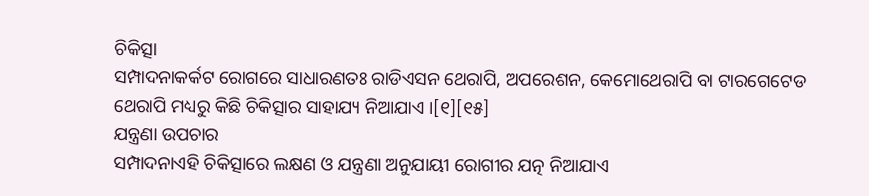ଚିକିତ୍ସା
ସମ୍ପାଦନାକର୍କଟ ରୋଗରେ ସାଧାରଣତଃ ରାଡିଏସନ ଥେରାପି, ଅପରେଶନ, କେମୋଥେରାପି ବା ଟାରଗେଟେଡ ଥେରାପି ମଧ୍ୟରୁ କିଛି ଚିକିତ୍ସାର ସାହାଯ୍ୟ ନିଆଯାଏ ।[୧][୧୫]
ଯନ୍ତ୍ରଣା ଉପଚାର
ସମ୍ପାଦନାଏହି ଚିକିତ୍ସାରେ ଲକ୍ଷଣ ଓ ଯନ୍ତ୍ରଣା ଅନୁଯାୟୀ ରୋଗୀର ଯତ୍ନ ନିଆଯାଏ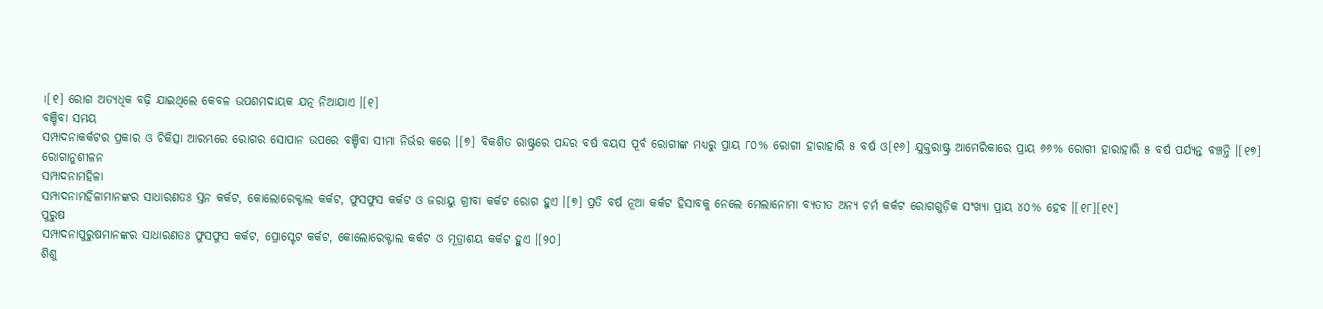।[୧] ରୋଗ ଅତ୍ୟଧିକ ବଢ଼ି ଯାଇଥିଲେ କେବଳ ଉପଶମଦାୟକ ଯତ୍ନ ନିଆଯାଏ ।[୧]
ବଞ୍ଚିବା ସମୟ
ସମ୍ପାଦନାକର୍କଟର ପ୍ରକାର ଓ ଚିକିତ୍ସା ଆରମ୍ଭରେ ରୋଗର ସୋପାନ ଉପରେ ବଞ୍ଚିବା ସୀମା ନିର୍ଭର କରେ ।[୭] ବିକଶିତ ରାଷ୍ଟ୍ରରେ ପନ୍ଦର ବର୍ଷ ବୟସ ପୂର୍ବ ରୋଗୀଙ୍କ ମଧ୍ୟରୁ ପ୍ରାୟ ୮୦% ରୋଗୀ ହାରାହାରି ୫ ବର୍ଷ ଓ[୧୬] ଯୁକ୍ତରାଷ୍ଟ୍ର ଆମେରିକାରେ ପ୍ରାୟ ୬୬% ରୋଗୀ ହାରାହାରି ୫ ବର୍ଷ ପର୍ଯ୍ୟନ୍ତ ବଞ୍ଚନ୍ତି ।[୧୭]
ରୋଗାନୁଶୀଳନ
ସମ୍ପାଦନାମହିଳା
ସମ୍ପାଦନାମହିଳାମାନଙ୍କର ସାଧାରଣତଃ ସ୍ତନ କର୍କଟ, କୋଲୋରେକ୍ଟାଲ କର୍କଟ, ଫୁସଫୁସ କର୍କଟ ଓ ଜରାୟୁ ଗ୍ରୀବା କର୍କଟ ରୋଗ ହୁଏ ।[୭] ପ୍ରତି ବର୍ଷ ନୂଆ କର୍କଟ ହିସାବକୁ ନେଲେ ମେଲାନୋମା ବ୍ୟତୀତ ଅନ୍ୟ ଚର୍ମ କର୍କଟ ରୋଗଗୁଡ଼ିକ ସଂଖ୍ୟା ପ୍ରାୟ ୪୦% ହେବ ।[୧୮][୧୯]
ପୁରୁଷ
ସମ୍ପାଦନାପୁରୁଷମାନଙ୍କର ସାଧାରଣତଃ ଫୁସଫୁସ କର୍କଟ, ପ୍ରୋସ୍ଟେଟ କର୍କଟ, କୋଲୋରେକ୍ଟାଲ କର୍କଟ ଓ ମୂତ୍ରାଶୟ କର୍କଟ ହୁଏ ।[୨୦]
ଶିଶୁ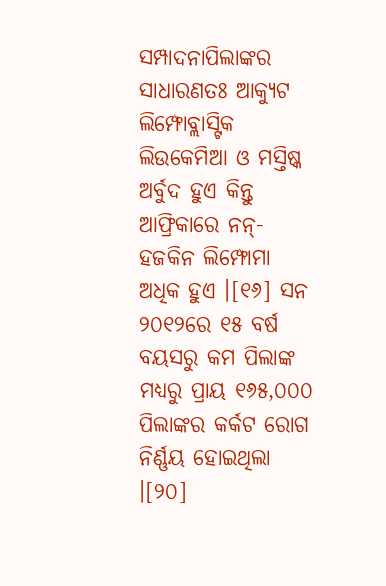ସମ୍ପାଦନାପିଲାଙ୍କର ସାଧାରଣତଃ ଆକ୍ୟୁଟ ଲିମ୍ଫୋବ୍ଲାସ୍ଟିକ ଲିଉକେମିଆ ଓ ମସ୍ତିଷ୍କ ଅର୍ବୁଦ ହୁଏ କିନ୍ତୁ ଆଫ୍ରିକାରେ ନନ୍-ହଜକିନ ଲିମ୍ଫୋମା ଅଧିକ ହୁଏ ।[୧୬] ସନ ୨୦୧୨ରେ ୧୫ ବର୍ଷ ବୟସରୁ କମ ପିଲାଙ୍କ ମଧ୍ୟରୁ ପ୍ରାୟ ୧୬୫,୦୦୦ ପିଲାଙ୍କର କର୍କଟ ରୋଗ ନିର୍ଣ୍ଣୟ ହୋଇଥିଲା ।[୨୦]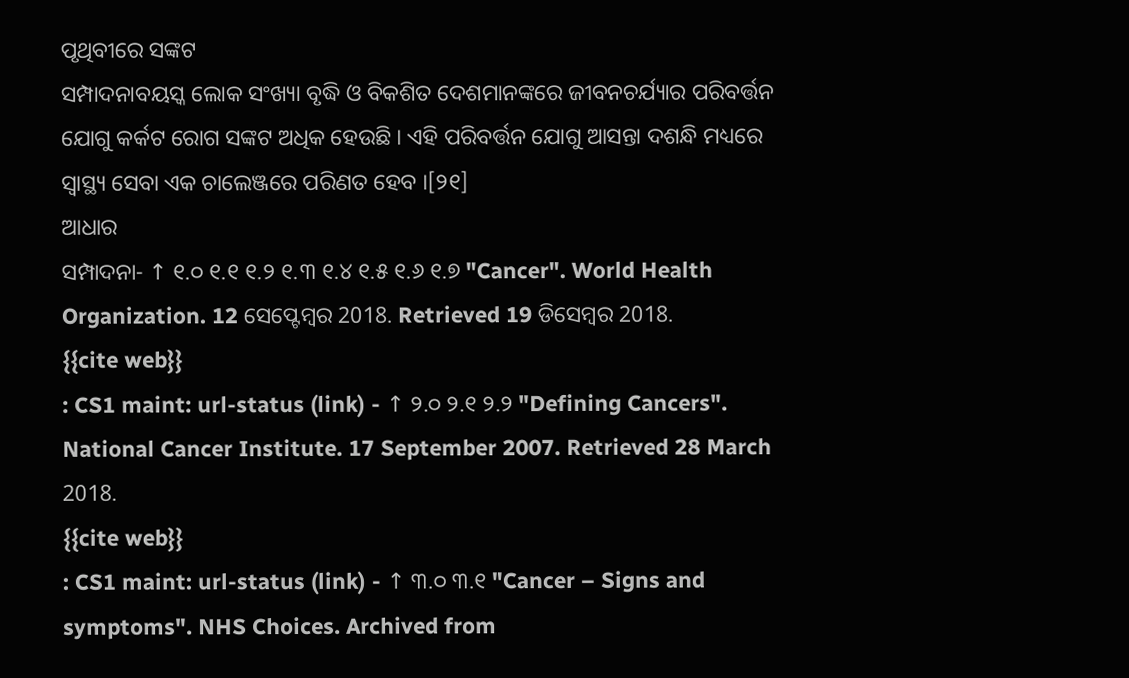ପୃଥିବୀରେ ସଙ୍କଟ
ସମ୍ପାଦନାବୟସ୍କ ଲୋକ ସଂଖ୍ୟା ବୃଦ୍ଧି ଓ ବିକଶିତ ଦେଶମାନଙ୍କରେ ଜୀବନଚର୍ଯ୍ୟାର ପରିବର୍ତ୍ତନ ଯୋଗୁ କର୍କଟ ରୋଗ ସଙ୍କଟ ଅଧିକ ହେଉଛି । ଏହି ପରିବର୍ତ୍ତନ ଯୋଗୁ ଆସନ୍ତା ଦଶନ୍ଧି ମଧ୍ୟରେ ସ୍ୱାସ୍ଥ୍ୟ ସେବା ଏକ ଚାଲେଞ୍ଜରେ ପରିଣତ ହେବ ।[୨୧]
ଆଧାର
ସମ୍ପାଦନା- ↑ ୧.୦ ୧.୧ ୧.୨ ୧.୩ ୧.୪ ୧.୫ ୧.୬ ୧.୭ "Cancer". World Health Organization. 12 ସେପ୍ଟେମ୍ବର 2018. Retrieved 19 ଡିସେମ୍ବର 2018.
{{cite web}}
: CS1 maint: url-status (link) - ↑ ୨.୦ ୨.୧ ୨.୨ "Defining Cancers". National Cancer Institute. 17 September 2007. Retrieved 28 March 2018.
{{cite web}}
: CS1 maint: url-status (link) - ↑ ୩.୦ ୩.୧ "Cancer – Signs and symptoms". NHS Choices. Archived from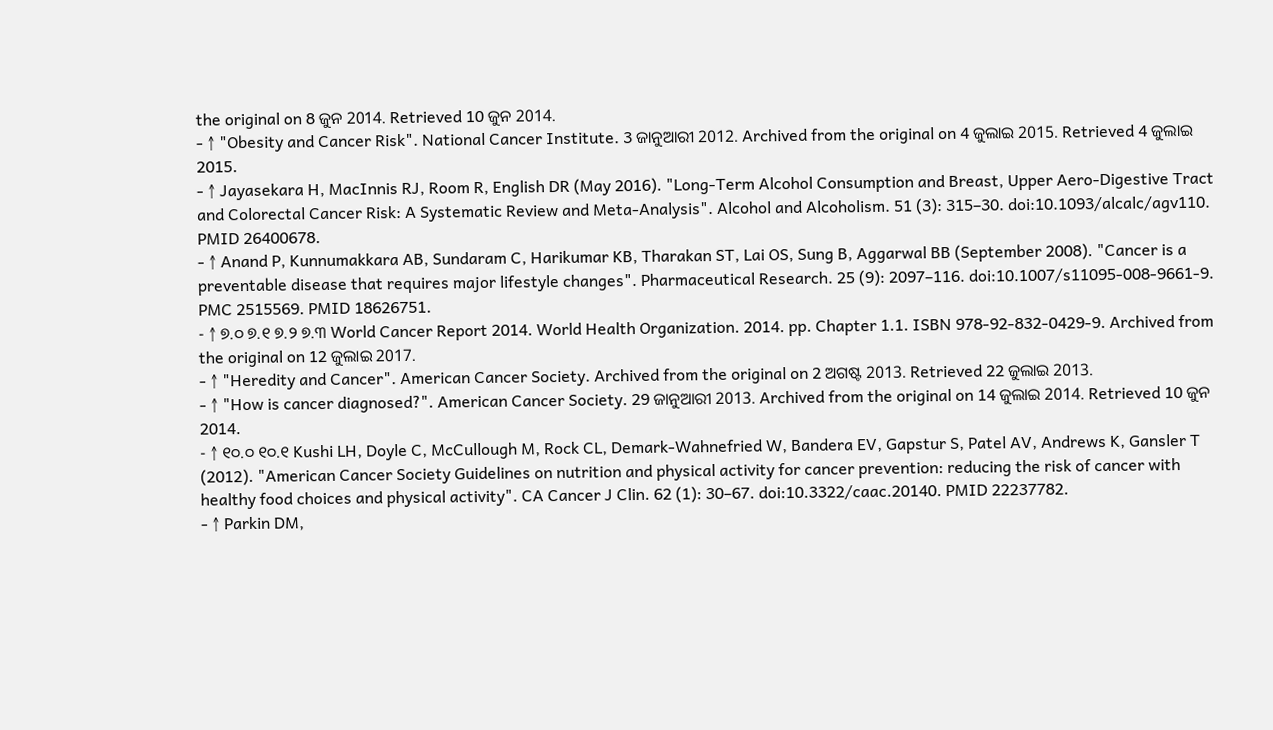the original on 8 ଜୁନ 2014. Retrieved 10 ଜୁନ 2014.
- ↑ "Obesity and Cancer Risk". National Cancer Institute. 3 ଜାନୁଆରୀ 2012. Archived from the original on 4 ଜୁଲାଇ 2015. Retrieved 4 ଜୁଲାଇ 2015.
- ↑ Jayasekara H, MacInnis RJ, Room R, English DR (May 2016). "Long-Term Alcohol Consumption and Breast, Upper Aero-Digestive Tract and Colorectal Cancer Risk: A Systematic Review and Meta-Analysis". Alcohol and Alcoholism. 51 (3): 315–30. doi:10.1093/alcalc/agv110. PMID 26400678.
- ↑ Anand P, Kunnumakkara AB, Sundaram C, Harikumar KB, Tharakan ST, Lai OS, Sung B, Aggarwal BB (September 2008). "Cancer is a preventable disease that requires major lifestyle changes". Pharmaceutical Research. 25 (9): 2097–116. doi:10.1007/s11095-008-9661-9. PMC 2515569. PMID 18626751.
- ↑ ୭.୦ ୭.୧ ୭.୨ ୭.୩ World Cancer Report 2014. World Health Organization. 2014. pp. Chapter 1.1. ISBN 978-92-832-0429-9. Archived from the original on 12 ଜୁଲାଇ 2017.
- ↑ "Heredity and Cancer". American Cancer Society. Archived from the original on 2 ଅଗଷ୍ଟ 2013. Retrieved 22 ଜୁଲାଇ 2013.
- ↑ "How is cancer diagnosed?". American Cancer Society. 29 ଜାନୁଆରୀ 2013. Archived from the original on 14 ଜୁଲାଇ 2014. Retrieved 10 ଜୁନ 2014.
- ↑ ୧୦.୦ ୧୦.୧ Kushi LH, Doyle C, McCullough M, Rock CL, Demark-Wahnefried W, Bandera EV, Gapstur S, Patel AV, Andrews K, Gansler T (2012). "American Cancer Society Guidelines on nutrition and physical activity for cancer prevention: reducing the risk of cancer with healthy food choices and physical activity". CA Cancer J Clin. 62 (1): 30–67. doi:10.3322/caac.20140. PMID 22237782.
- ↑ Parkin DM,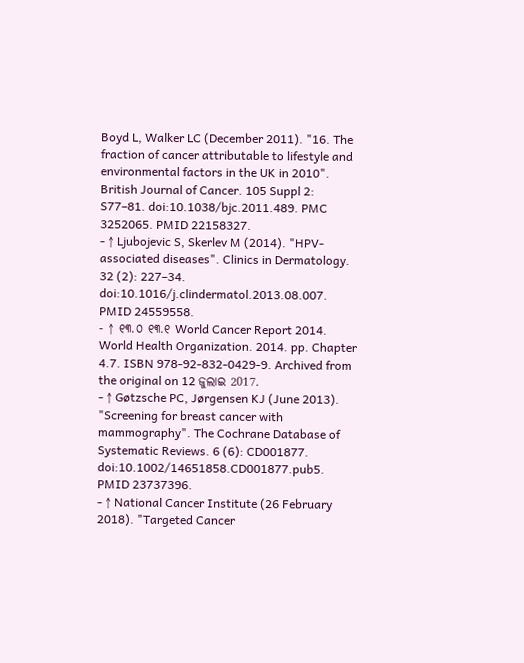Boyd L, Walker LC (December 2011). "16. The fraction of cancer attributable to lifestyle and environmental factors in the UK in 2010". British Journal of Cancer. 105 Suppl 2: S77–81. doi:10.1038/bjc.2011.489. PMC 3252065. PMID 22158327.
- ↑ Ljubojevic S, Skerlev M (2014). "HPV-associated diseases". Clinics in Dermatology. 32 (2): 227–34. doi:10.1016/j.clindermatol.2013.08.007. PMID 24559558.
- ↑ ୧୩.୦ ୧୩.୧ World Cancer Report 2014. World Health Organization. 2014. pp. Chapter 4.7. ISBN 978-92-832-0429-9. Archived from the original on 12 ଜୁଲାଇ 2017.
- ↑ Gøtzsche PC, Jørgensen KJ (June 2013). "Screening for breast cancer with mammography". The Cochrane Database of Systematic Reviews. 6 (6): CD001877. doi:10.1002/14651858.CD001877.pub5. PMID 23737396.
- ↑ National Cancer Institute (26 February 2018). "Targeted Cancer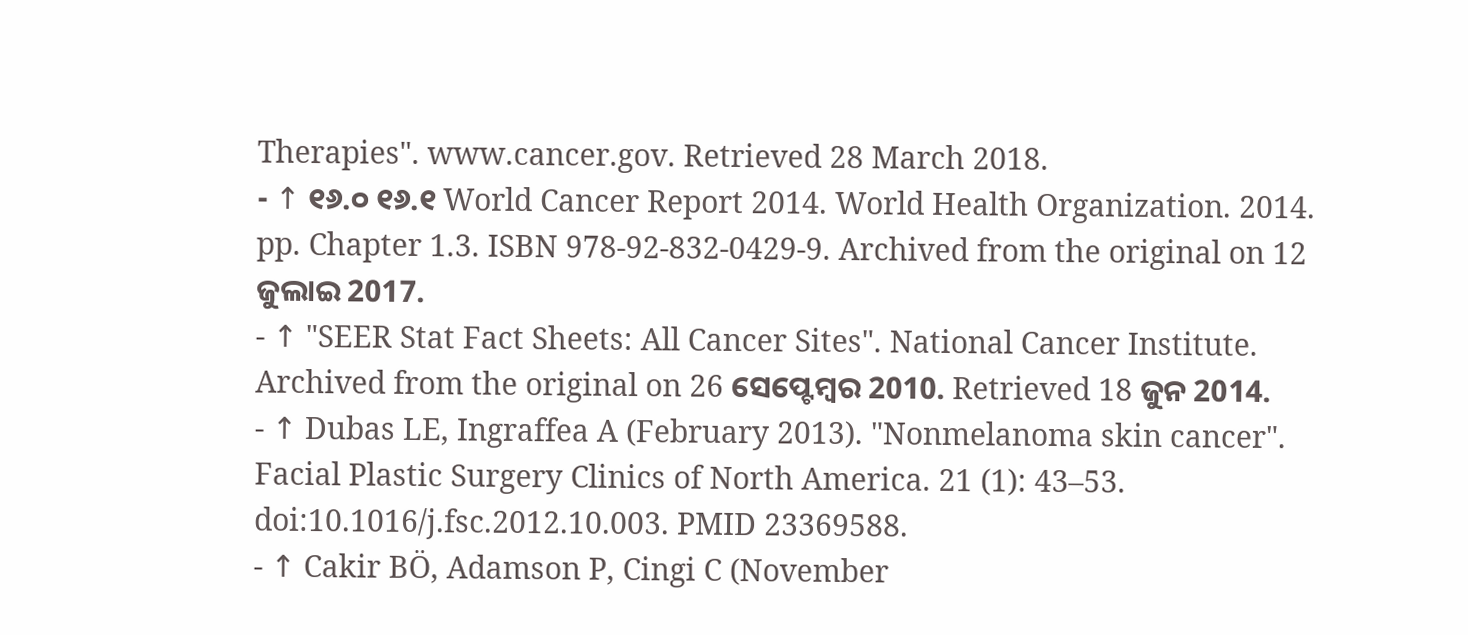Therapies". www.cancer.gov. Retrieved 28 March 2018.
- ↑ ୧୬.୦ ୧୬.୧ World Cancer Report 2014. World Health Organization. 2014. pp. Chapter 1.3. ISBN 978-92-832-0429-9. Archived from the original on 12 ଜୁଲାଇ 2017.
- ↑ "SEER Stat Fact Sheets: All Cancer Sites". National Cancer Institute. Archived from the original on 26 ସେପ୍ଟେମ୍ବର 2010. Retrieved 18 ଜୁନ 2014.
- ↑ Dubas LE, Ingraffea A (February 2013). "Nonmelanoma skin cancer". Facial Plastic Surgery Clinics of North America. 21 (1): 43–53. doi:10.1016/j.fsc.2012.10.003. PMID 23369588.
- ↑ Cakir BÖ, Adamson P, Cingi C (November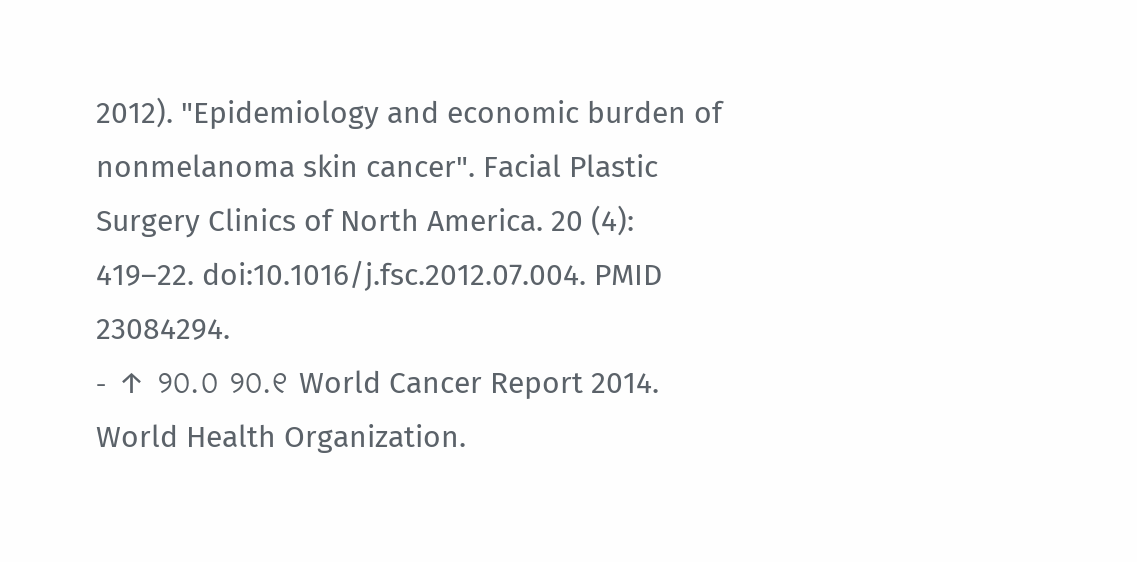2012). "Epidemiology and economic burden of nonmelanoma skin cancer". Facial Plastic Surgery Clinics of North America. 20 (4): 419–22. doi:10.1016/j.fsc.2012.07.004. PMID 23084294.
- ↑ ୨୦.୦ ୨୦.୧ World Cancer Report 2014. World Health Organization.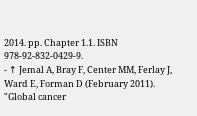2014. pp. Chapter 1.1. ISBN 978-92-832-0429-9.
- ↑ Jemal A, Bray F, Center MM, Ferlay J, Ward E, Forman D (February 2011). "Global cancer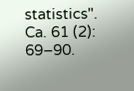statistics". Ca. 61 (2): 69–90.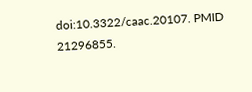doi:10.3322/caac.20107. PMID 21296855.